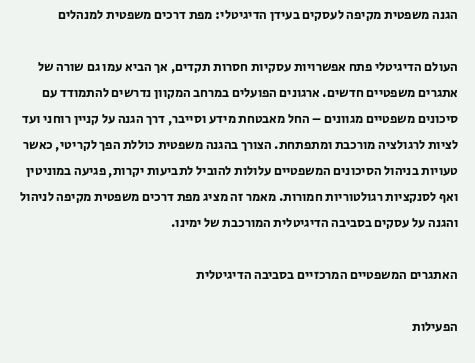הגנה משפטית מקיפה לעסקים בעידן הדיגיטלי: מפת דרכים משפטית למנהלים

העולם הדיגיטלי פתח אפשרויות עסקיות חסרות תקדים, אך הביא עמו גם שורה של אתגרים משפטיים חדשים. ארגונים הפועלים במרחב המקוון נדרשים להתמודד עם סיכונים משפטיים מגוונים – החל מאבטחת מידע וסייבר, דרך הגנה על קניין רוחני ועד לציות לרגולציה מורכבת ומתפתחת. הצורך בהגנה משפטית כוללת הפך לקריטי, כאשר טעויות בניהול הסיכונים המשפטיים עלולות להוביל לתביעות יקרות, פגיעה במוניטין ואף לסנקציות רגולטוריות חמורות. מאמר זה מציג מפת דרכים משפטית מקיפה לניהול והגנה על עסקים בסביבה הדיגיטלית המורכבת של ימינו.

האתגרים המשפטיים המרכזיים בסביבה הדיגיטלית

הפעילות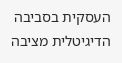העסקית בסביבה הדיגיטלית מציבה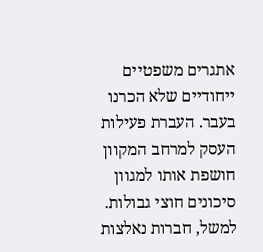אתגרים משפטיים ייחודיים שלא הכרנו בעבר. העברת פעילות העסק למרחב המקוון חושפת אותו למגוון סיכונים חוצי גבולות. למשל, חברות נאלצות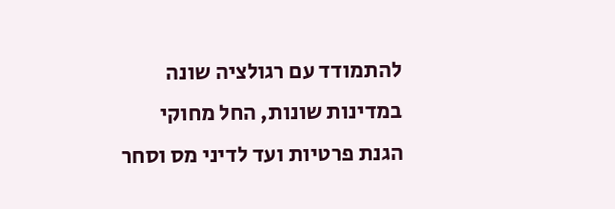להתמודד עם רגולציה שונה במדינות שונות, החל מחוקי הגנת פרטיות ועד לדיני מס וסחר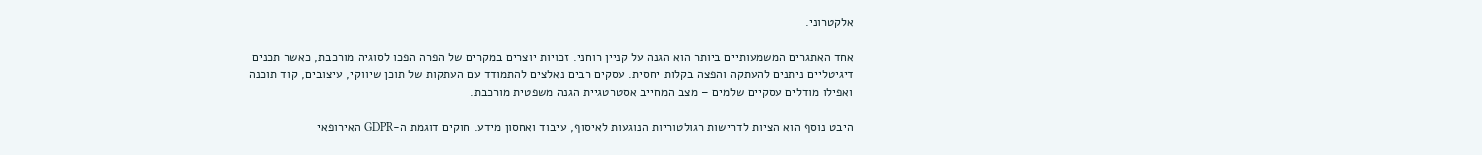אלקטרוני.

אחד האתגרים המשמעותיים ביותר הוא הגנה על קניין רוחני. זכויות יוצרים במקרים של הפרה הפכו לסוגיה מורכבת, כאשר תכנים דיגיטליים ניתנים להעתקה והפצה בקלות יחסית. עסקים רבים נאלצים להתמודד עם העתקות של תוכן שיווקי, עיצובים, קוד תוכנה ואפילו מודלים עסקיים שלמים – מצב המחייב אסטרטגיית הגנה משפטית מורכבת.

היבט נוסף הוא הציות לדרישות רגולטוריות הנוגעות לאיסוף, עיבוד ואחסון מידע. חוקים דוגמת ה-GDPR האירופאי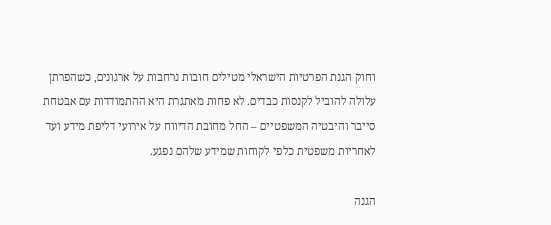וחוק הגנת הפרטיות הישראלי מטילים חובות נרחבות על ארגונים, כשהפרתן עלולה להוביל לקנסות כבדים. לא פחות מאתגרת היא ההתמודדות עם אבטחת סייבר והיבטיה המשפטיים – החל מחובת הדיווח על אירועי דליפת מידע ועד לאחריות משפטית כלפי לקוחות שמידע שלהם נפגע.

הגנה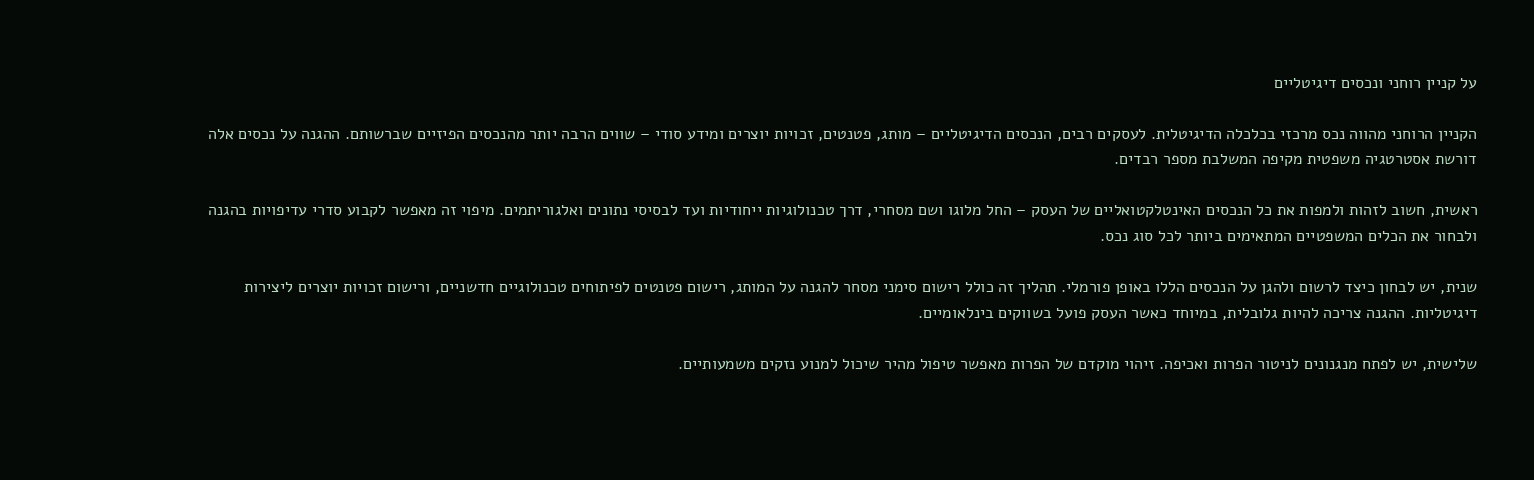על קניין רוחני ונכסים דיגיטליים

הקניין הרוחני מהווה נכס מרכזי בכלכלה הדיגיטלית. לעסקים רבים, הנכסים הדיגיטליים – מותג, פטנטים, זכויות יוצרים ומידע סודי – שווים הרבה יותר מהנכסים הפיזיים שברשותם. ההגנה על נכסים אלה דורשת אסטרטגיה משפטית מקיפה המשלבת מספר רבדים.

ראשית, חשוב לזהות ולמפות את כל הנכסים האינטלקטואליים של העסק – החל מלוגו ושם מסחרי, דרך טכנולוגיות ייחודיות ועד לבסיסי נתונים ואלגוריתמים. מיפוי זה מאפשר לקבוע סדרי עדיפויות בהגנה ולבחור את הכלים המשפטיים המתאימים ביותר לכל סוג נכס.

שנית, יש לבחון כיצד לרשום ולהגן על הנכסים הללו באופן פורמלי. תהליך זה כולל רישום סימני מסחר להגנה על המותג, רישום פטנטים לפיתוחים טכנולוגיים חדשניים, ורישום זכויות יוצרים ליצירות דיגיטליות. ההגנה צריכה להיות גלובלית, במיוחד כאשר העסק פועל בשווקים בינלאומיים.

שלישית, יש לפתח מנגנונים לניטור הפרות ואכיפה. זיהוי מוקדם של הפרות מאפשר טיפול מהיר שיכול למנוע נזקים משמעותיים.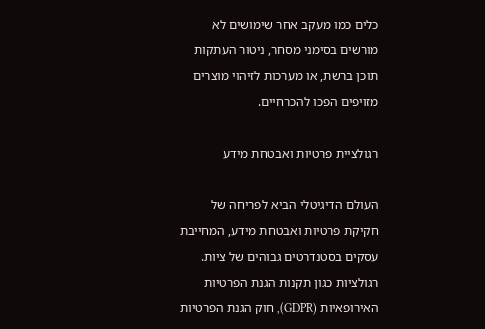כלים כמו מעקב אחר שימושים לא מורשים בסימני מסחר, ניטור העתקות תוכן ברשת, או מערכות לזיהוי מוצרים מזויפים הפכו להכרחיים.

רגולציית פרטיות ואבטחת מידע

העולם הדיגיטלי הביא לפריחה של חקיקת פרטיות ואבטחת מידע, המחייבת עסקים בסטנדרטים גבוהים של ציות. רגולציות כגון תקנות הגנת הפרטיות האירופאיות (GDPR), חוק הגנת הפרטיות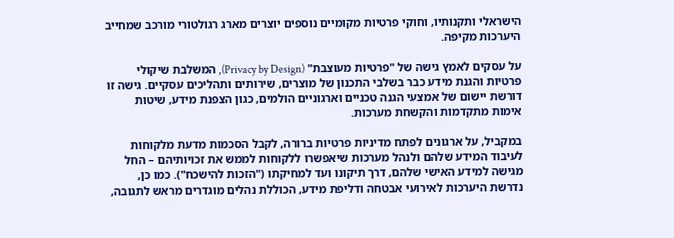הישראלי ותקנותיו, וחוקי פרטיות מקומיים נוספים יוצרים מארג רגולטורי מורכב שמחייב היערכות מקיפה.

על עסקים לאמץ גישה של "פרטיות מעוצבת" (Privacy by Design), המשלבת שיקולי פרטיות והגנת מידע כבר בשלבי התכנון של מוצרים, שירותים ותהליכים עסקיים. גישה זו דורשת יישום של אמצעי הגנה טכניים וארגוניים הולמים, כגון הצפנת מידע, שיטות אימות מתקדמות והקשחת מערכות.

במקביל, על ארגונים לפתח מדיניות פרטיות ברורה, לקבל הסכמות מדעת מלקוחות לעיבוד המידע שלהם ולנהל מערכות שיאפשרו ללקוחות לממש את זכויותיהם – החל מגישה למידע האישי שלהם, דרך תיקונו ועד למחיקתו ("הזכות להישכח"). כמו כן, נדרשת היערכות לאירועי אבטחה ודליפת מידע, הכוללת נהלים מוגדרים מראש לתגובה,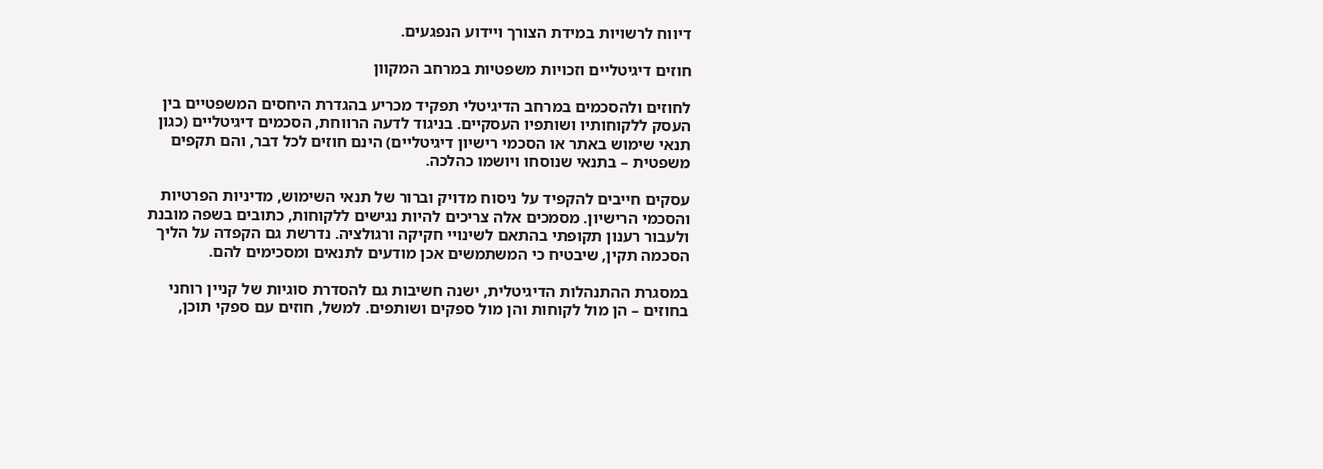דיווח לרשויות במידת הצורך ויידוע הנפגעים.

חוזים דיגיטליים וזכויות משפטיות במרחב המקוון

לחוזים ולהסכמים במרחב הדיגיטלי תפקיד מכריע בהגדרת היחסים המשפטיים בין העסק ללקוחותיו ושותפיו העסקיים. בניגוד לדעה הרווחת, הסכמים דיגיטליים (כגון תנאי שימוש באתר או הסכמי רישיון דיגיטליים) הינם חוזים לכל דבר, והם תקפים משפטית – בתנאי שנוסחו ויושמו כהלכה.

עסקים חייבים להקפיד על ניסוח מדויק וברור של תנאי השימוש, מדיניות הפרטיות והסכמי הרישיון. מסמכים אלה צריכים להיות נגישים ללקוחות, כתובים בשפה מובנת ולעבור רענון תקופתי בהתאם לשינויי חקיקה ורגולציה. נדרשת גם הקפדה על הליך הסכמה תקין, שיבטיח כי המשתמשים אכן מודעים לתנאים ומסכימים להם.

במסגרת ההתנהלות הדיגיטלית, ישנה חשיבות גם להסדרת סוגיות של קניין רוחני בחוזים – הן מול לקוחות והן מול ספקים ושותפים. למשל, חוזים עם ספקי תוכן,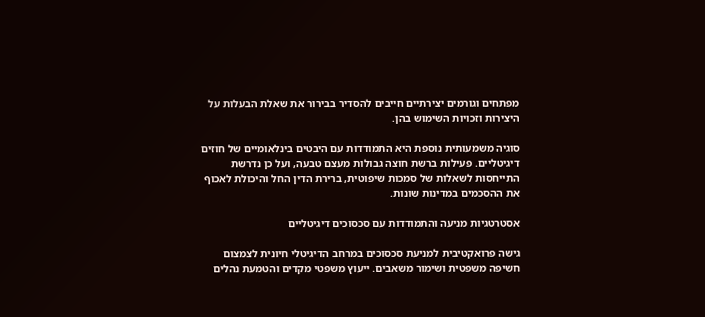מפתחים וגורמים יצירתיים חייבים להסדיר בבירור את שאלת הבעלות על היצירות וזכויות השימוש בהן.

סוגיה משמעותית נוספת היא התמודדות עם היבטים בינלאומיים של חוזים דיגיטליים. פעילות ברשת חוצה גבולות מעצם טבעה, ועל כן נדרשת התייחסות לשאלות של סמכות שיפוטית, ברירת הדין החל והיכולת לאכוף את ההסכמים במדינות שונות.

אסטרטגיות מניעה והתמודדות עם סכסוכים דיגיטליים

גישה פרואקטיבית למניעת סכסוכים במרחב הדיגיטלי חיונית לצמצום חשיפה משפטית ושימור משאבים. ייעוץ משפטי מקדים והטמעת נהלים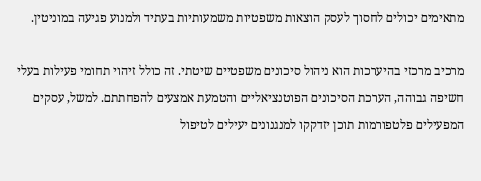מתאימים יכולים לחסוך לעסק הוצאות משפטיות משמעותיות בעתיד ולמנוע פגיעה במוניטין.

מרכיב מרכזי בהיערכות הוא ניהול סיכונים משפטיים שיטתי. זה כולל זיהוי תחומי פעילות בעלי חשיפה גבוהה, הערכת הסיכונים הפוטנציאליים והטמעת אמצעים להפחתתם. למשל, עסקים המפעילים פלטפורמות תוכן יזדקקו למנגנונים יעילים לטיפול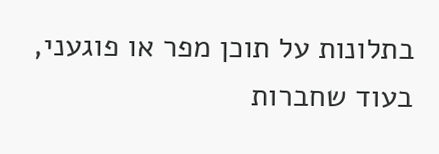בתלונות על תוכן מפר או פוגעני, בעוד שחברות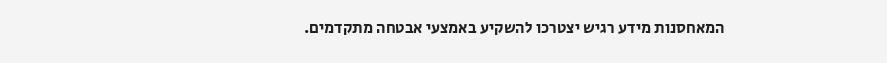המאחסנות מידע רגיש יצטרכו להשקיע באמצעי אבטחה מתקדמים.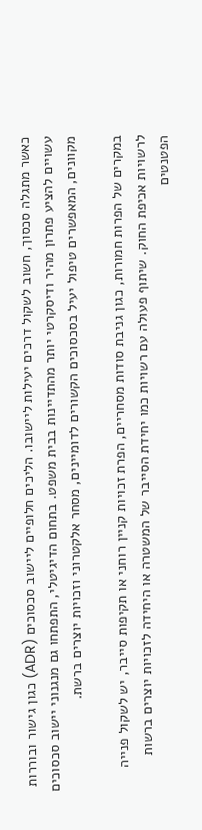כאשר מתגלה סכסוך, חשוב לשקול דרכים יעילות ליישובו. הליכים חלופיים ליישוב סכסוכים (ADR) כגון גישור ובוררות עשויים להציע פתרון מהיר ודיסקרטי יותר מהתדיינות בבית משפט. בתחום הדיגיטלי, התפתחו גם מנגנוני יישוב סכסוכים מקוונים, המאפשרים טיפול יעיל בסכסוכים הקשורים לדומיינים, מסחר אלקטרוני וזכויות יוצרים ברשת.

במקרים של הפרות חמורות, כגון גניבת סודות מסחריים, הפרת זכויות קניין רוחני או תקיפות סייבר, יש לשקול פנייה לרשויות אכיפת החוק. שיתוף פעולה עם רשויות כמו יחידת הסייבר של המשטרה או היחידה לזכויות יוצרים ברשות הפטנטים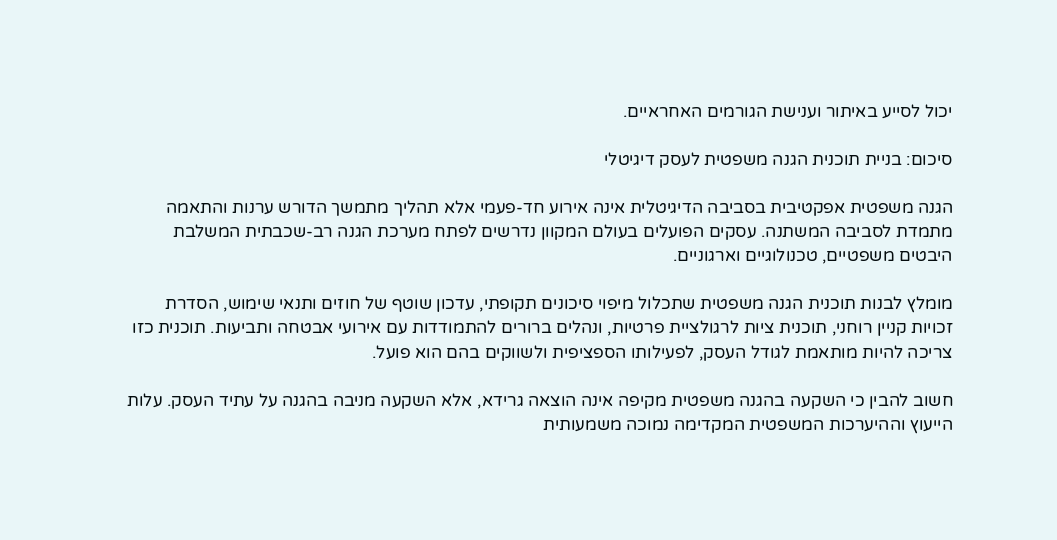יכול לסייע באיתור וענישת הגורמים האחראיים.

סיכום: בניית תוכנית הגנה משפטית לעסק דיגיטלי

הגנה משפטית אפקטיבית בסביבה הדיגיטלית אינה אירוע חד-פעמי אלא תהליך מתמשך הדורש ערנות והתאמה מתמדת לסביבה המשתנה. עסקים הפועלים בעולם המקוון נדרשים לפתח מערכת הגנה רב-שכבתית המשלבת היבטים משפטיים, טכנולוגיים וארגוניים.

מומלץ לבנות תוכנית הגנה משפטית שתכלול מיפוי סיכונים תקופתי, עדכון שוטף של חוזים ותנאי שימוש, הסדרת זכויות קניין רוחני, תוכנית ציות לרגולציית פרטיות, ונהלים ברורים להתמודדות עם אירועי אבטחה ותביעות. תוכנית כזו צריכה להיות מותאמת לגודל העסק, לפעילותו הספציפית ולשווקים בהם הוא פועל.

חשוב להבין כי השקעה בהגנה משפטית מקיפה אינה הוצאה גרידא, אלא השקעה מניבה בהגנה על עתיד העסק. עלות הייעוץ וההיערכות המשפטית המקדימה נמוכה משמעותית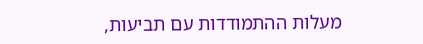מעלות ההתמודדות עם תביעות,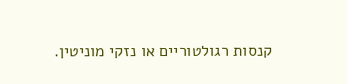קנסות רגולטוריים או נזקי מוניטין.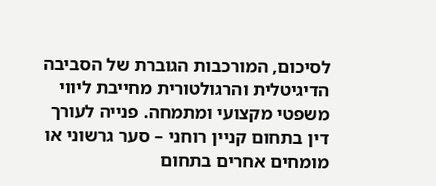לסיכום, המורכבות הגוברת של הסביבה הדיגיטלית והרגולטורית מחייבת ליווי משפטי מקצועי ומתמחה. פנייה לעורך דין בתחום קניין רוחני – סער גרשוני או מומחים אחרים בתחום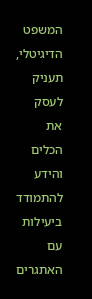המשפט הדיגיטלי, תעניק לעסק את הכלים והידע להתמודד ביעילות עם האתגרים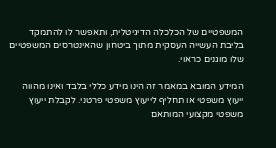המשפטיים של הכלכלה הדיגיטלית, ותאפשר לו להתמקד בליבת העשייה העסקית מתוך ביטחון שהאינטרסים המשפטיים שלו מוגנים כראוי.

המידע המובא במאמר זה הינו מידע כללי בלבד ואינו מהווה ייעוץ משפטי או תחליף לייעוץ משפטי פרטני. לקבלת ייעוץ משפטי מקצועי המותאם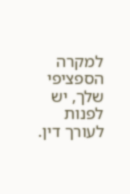למקרה הספציפי שלך, יש לפנות לעורך דין.